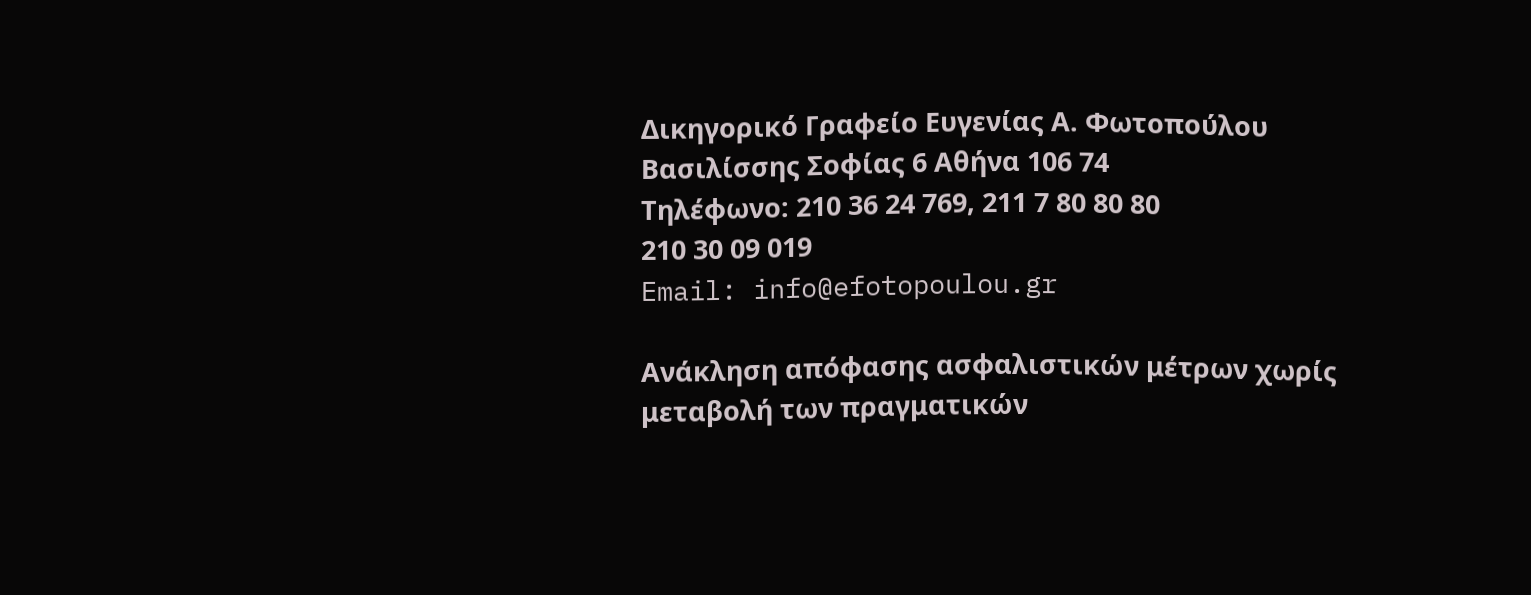Δικηγορικό Γραφείο Ευγενίας Α. Φωτοπούλου
Βασιλίσσης Σοφίας 6 Αθήνα 106 74
Τηλέφωνο: 210 36 24 769, 211 7 80 80 80
210 30 09 019
Email: info@efotopoulou.gr

Ανάκληση απόφασης ασφαλιστικών μέτρων χωρίς μεταβολή των πραγματικών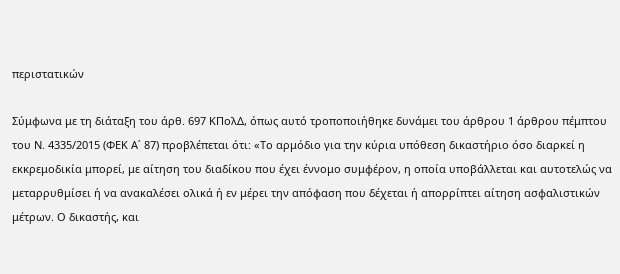περιστατικών

Σύμφωνα με τη διάταξη του άρθ. 697 ΚΠολΔ, όπως αυτό τροποποιήθηκε δυνάμει του άρθρου 1 άρθρου πέμπτου του Ν. 4335/2015 (ΦΕΚ Α΄ 87) προβλέπεται ότι: «Το αρμόδιο για την κύρια υπόθεση δικαστήριο όσο διαρκεί η εκκρεμοδικία μπορεί, με αίτηση του διαδίκου που έχει έννομο συμφέρον, η οποία υποβάλλεται και αυτοτελώς να μεταρρυθμίσει ή να ανακαλέσει ολικά ή εν μέρει την απόφαση που δέχεται ή απορρίπτει αίτηση ασφαλιστικών μέτρων. Ο δικαστής, και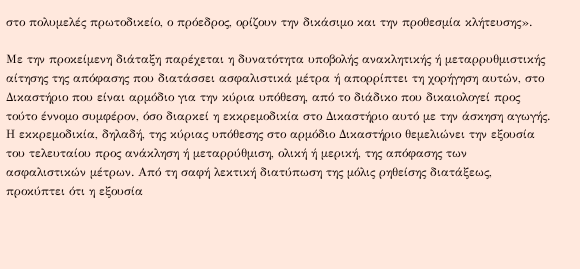στο πολυμελές πρωτοδικείο, ο πρόεδρος, ορίζουν την δικάσιμο και την προθεσμία κλήτευσης».

Με την προκείμενη διάταξη παρέχεται η δυνατότητα υποβολής ανακλητικής ή μεταρρυθμιστικής αίτησης της απόφασης που διατάσσει ασφαλιστικά μέτρα ή απορρίπτει τη χορήγηση αυτών, στο Δικαστήριο που είναι αρμόδιο για την κύρια υπόθεση, από το διάδικο που δικαιολογεί προς τούτο έννομο συμφέρον, όσο διαρκεί η εκκρεμοδικία στο Δικαστήριο αυτό με την άσκηση αγωγής. Η εκκρεμοδικία, δηλαδή, της κύριας υπόθεσης στο αρμόδιο Δικαστήριο θεμελιώνει την εξουσία του τελευταίου προς ανάκληση ή μεταρρύθμιση, ολική ή μερική, της απόφασης των ασφαλιστικών μέτρων. Από τη σαφή λεκτική διατύπωση της μόλις ρηθείσης διατάξεως, προκύπτει ότι η εξουσία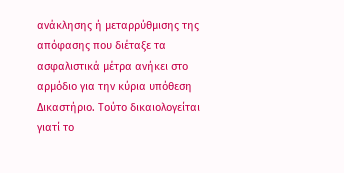ανάκλησης ή μεταρρύθμισης της απόφασης που διέταξε τα ασφαλιστικά μέτρα ανήκει στο αρμόδιο για την κύρια υπόθεση Δικαστήριο. Τούτο δικαιολογείται γιατί το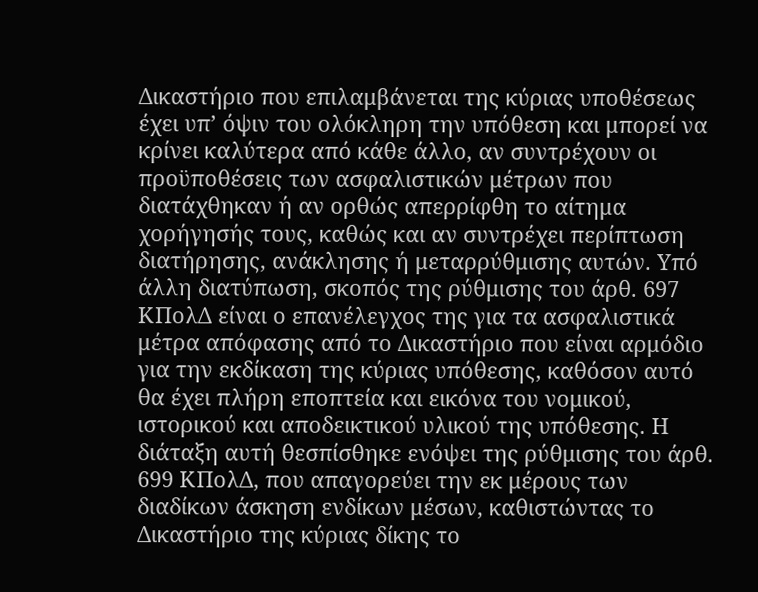Δικαστήριο που επιλαμβάνεται της κύριας υποθέσεως έχει υπ’ όψιν του ολόκληρη την υπόθεση και μπορεί να κρίνει καλύτερα από κάθε άλλο, αν συντρέχουν οι προϋποθέσεις των ασφαλιστικών μέτρων που διατάχθηκαν ή αν ορθώς απερρίφθη το αίτημα χορήγησής τους, καθώς και αν συντρέχει περίπτωση διατήρησης, ανάκλησης ή μεταρρύθμισης αυτών. Υπό άλλη διατύπωση, σκοπός της ρύθμισης του άρθ. 697 ΚΠολΔ είναι ο επανέλεγχος της για τα ασφαλιστικά μέτρα απόφασης από το Δικαστήριο που είναι αρμόδιο για την εκδίκαση της κύριας υπόθεσης, καθόσον αυτό θα έχει πλήρη εποπτεία και εικόνα του νομικού, ιστορικού και αποδεικτικού υλικού της υπόθεσης. Η διάταξη αυτή θεσπίσθηκε ενόψει της ρύθμισης του άρθ. 699 ΚΠολΔ, που απαγορεύει την εκ μέρους των διαδίκων άσκηση ενδίκων μέσων, καθιστώντας το Δικαστήριο της κύριας δίκης το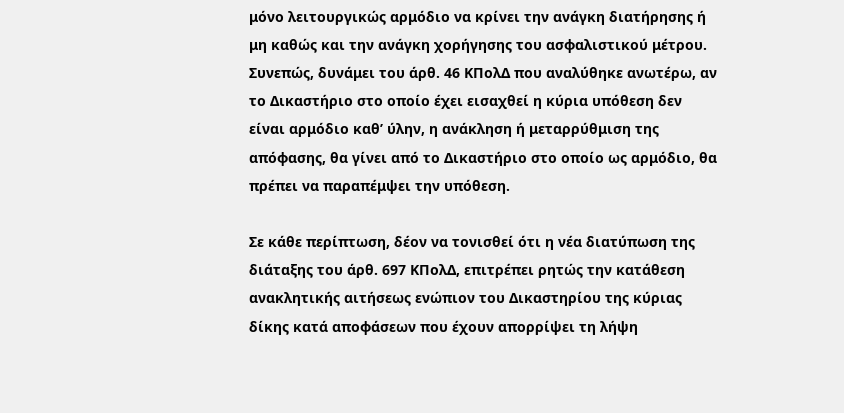μόνο λειτουργικώς αρμόδιο να κρίνει την ανάγκη διατήρησης ή μη καθώς και την ανάγκη χορήγησης του ασφαλιστικού μέτρου. Συνεπώς, δυνάμει του άρθ. 46 ΚΠολΔ που αναλύθηκε ανωτέρω, αν το Δικαστήριο στο οποίο έχει εισαχθεί η κύρια υπόθεση δεν είναι αρμόδιο καθ’ ύλην, η ανάκληση ή μεταρρύθμιση της απόφασης, θα γίνει από το Δικαστήριο στο οποίο ως αρμόδιο, θα πρέπει να παραπέμψει την υπόθεση.

Σε κάθε περίπτωση, δέον να τονισθεί ότι η νέα διατύπωση της διάταξης του άρθ. 697 ΚΠολΔ, επιτρέπει ρητώς την κατάθεση ανακλητικής αιτήσεως ενώπιον του Δικαστηρίου της κύριας δίκης κατά αποφάσεων που έχουν απορρίψει τη λήψη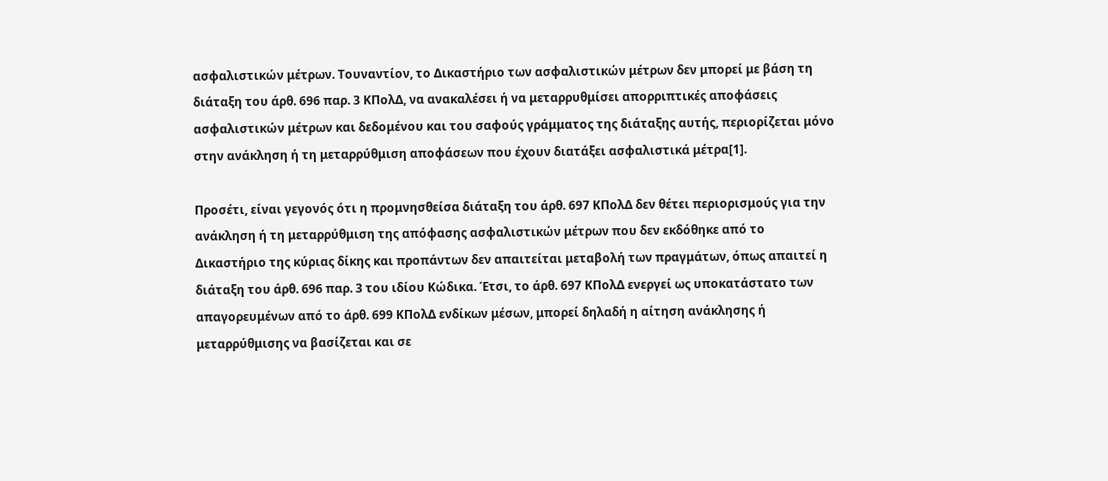ασφαλιστικών μέτρων. Τουναντίον, το Δικαστήριο των ασφαλιστικών μέτρων δεν μπορεί με βάση τη διάταξη του άρθ. 696 παρ. 3 ΚΠολΔ, να ανακαλέσει ή να μεταρρυθμίσει απορριπτικές αποφάσεις ασφαλιστικών μέτρων και δεδομένου και του σαφούς γράμματος της διάταξης αυτής, περιορίζεται μόνο στην ανάκληση ή τη μεταρρύθμιση αποφάσεων που έχουν διατάξει ασφαλιστικά μέτρα[1].

Προσέτι, είναι γεγονός ότι η προμνησθείσα διάταξη του άρθ. 697 ΚΠολΔ δεν θέτει περιορισμούς για την ανάκληση ή τη μεταρρύθμιση της απόφασης ασφαλιστικών μέτρων που δεν εκδόθηκε από το Δικαστήριο της κύριας δίκης και προπάντων δεν απαιτείται μεταβολή των πραγμάτων, όπως απαιτεί η διάταξη του άρθ. 696 παρ. 3 του ιδίου Κώδικα. Έτσι, το άρθ. 697 ΚΠολΔ ενεργεί ως υποκατάστατο των απαγορευμένων από το άρθ. 699 ΚΠολΔ ενδίκων μέσων, μπορεί δηλαδή η αίτηση ανάκλησης ή μεταρρύθμισης να βασίζεται και σε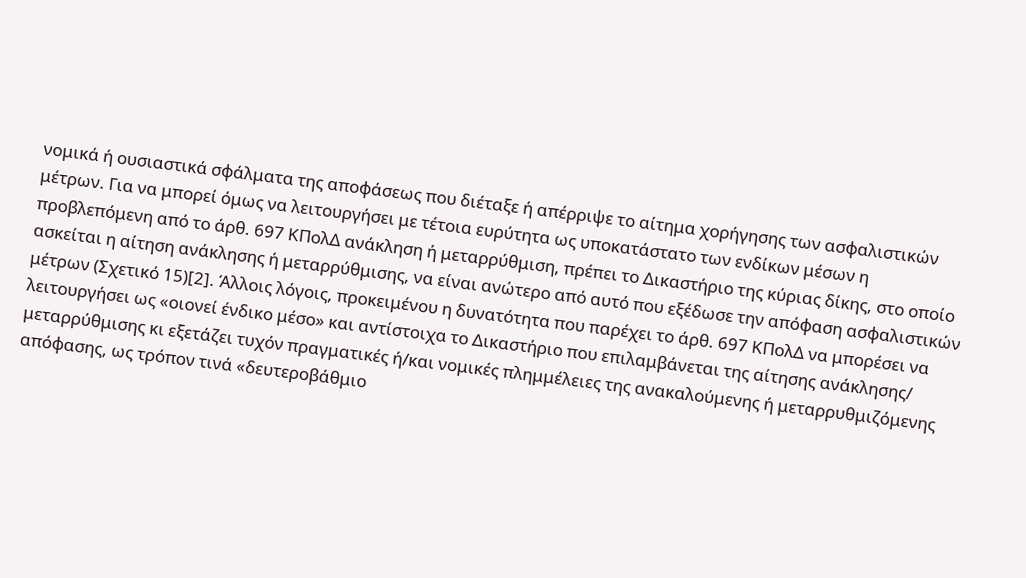νομικά ή ουσιαστικά σφάλματα της αποφάσεως που διέταξε ή απέρριψε το αίτημα χορήγησης των ασφαλιστικών μέτρων. Για να μπορεί όμως να λειτουργήσει με τέτοια ευρύτητα ως υποκατάστατο των ενδίκων μέσων η προβλεπόμενη από το άρθ. 697 ΚΠολΔ ανάκληση ή μεταρρύθμιση, πρέπει το Δικαστήριο της κύριας δίκης, στο οποίο ασκείται η αίτηση ανάκλησης ή μεταρρύθμισης, να είναι ανώτερο από αυτό που εξέδωσε την απόφαση ασφαλιστικών μέτρων (Σχετικό 15)[2]. Άλλοις λόγοις, προκειμένου η δυνατότητα που παρέχει το άρθ. 697 ΚΠολΔ να μπορέσει να λειτουργήσει ως «οιονεί ένδικο μέσο» και αντίστοιχα το Δικαστήριο που επιλαμβάνεται της αίτησης ανάκλησης/ μεταρρύθμισης κι εξετάζει τυχόν πραγματικές ή/και νομικές πλημμέλειες της ανακαλούμενης ή μεταρρυθμιζόμενης απόφασης, ως τρόπον τινά «δευτεροβάθμιο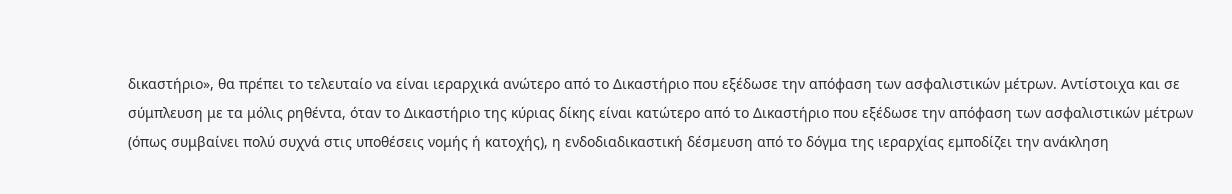δικαστήριο», θα πρέπει το τελευταίο να είναι ιεραρχικά ανώτερο από το Δικαστήριο που εξέδωσε την απόφαση των ασφαλιστικών μέτρων. Αντίστοιχα και σε σύμπλευση με τα μόλις ρηθέντα, όταν το Δικαστήριο της κύριας δίκης είναι κατώτερο από το Δικαστήριο που εξέδωσε την απόφαση των ασφαλιστικών μέτρων (όπως συμβαίνει πολύ συχνά στις υποθέσεις νομής ή κατοχής), η ενδοδιαδικαστική δέσμευση από το δόγμα της ιεραρχίας εμποδίζει την ανάκληση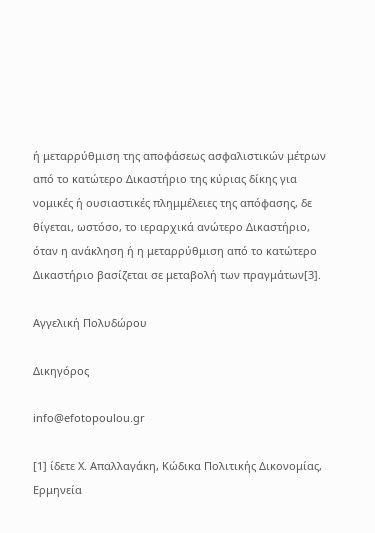ή μεταρρύθμιση της αποφάσεως ασφαλιστικών μέτρων από το κατώτερο Δικαστήριο της κύριας δίκης για νομικές ή ουσιαστικές πλημμέλειες της απόφασης, δε θίγεται, ωστόσο, το ιεραρχικά ανώτερο Δικαστήριο, όταν η ανάκληση ή η μεταρρύθμιση από το κατώτερο Δικαστήριο βασίζεται σε μεταβολή των πραγμάτων[3].

Αγγελική Πολυδώρου

Δικηγόρος

info@efotopoulou.gr

[1] ίδετε Χ. Απαλλαγάκη, Κώδικα Πολιτικής Δικονομίας, Ερμηνεία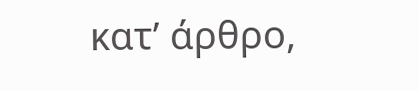κατ’ άρθρο,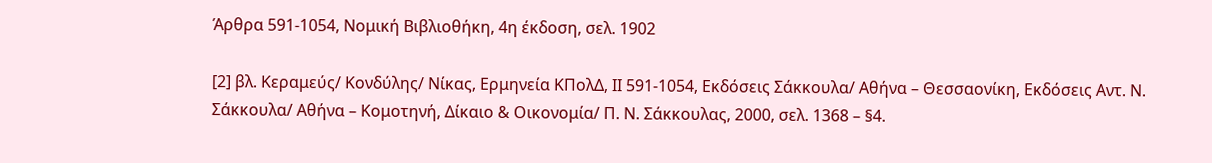Άρθρα 591-1054, Νομική Βιβλιοθήκη, 4η έκδοση, σελ. 1902

[2] βλ. Κεραμεύς/ Κονδύλης/ Νίκας, Ερμηνεία ΚΠολΔ, ΙΙ 591-1054, Εκδόσεις Σάκκουλα/ Αθήνα – Θεσσαονίκη, Εκδόσεις Αντ. Ν. Σάκκουλα/ Αθήνα – Κομοτηνή, Δίκαιο & Οικονομία/ Π. Ν. Σάκκουλας, 2000, σελ. 1368 – §4.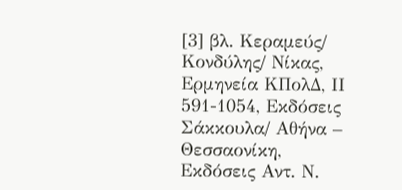[3] βλ. Κεραμεύς/ Κονδύλης/ Νίκας, Ερμηνεία ΚΠολΔ, ΙΙ 591-1054, Εκδόσεις Σάκκουλα/ Αθήνα – Θεσσαονίκη, Εκδόσεις Αντ. Ν.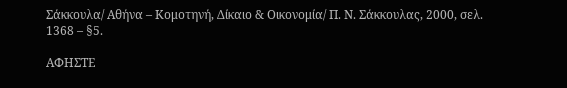Σάκκουλα/ Αθήνα – Κομοτηνή, Δίκαιο & Οικονομία/ Π. Ν. Σάκκουλας, 2000, σελ. 1368 – §5.

ΑΦΗΣΤΕ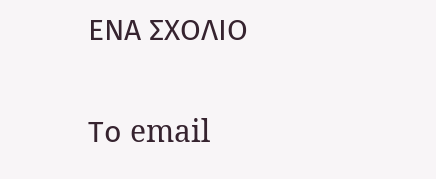ΕΝΑ ΣΧΟΛΙΟ

Το email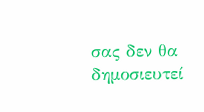σας δεν θα δημοσιευτεί